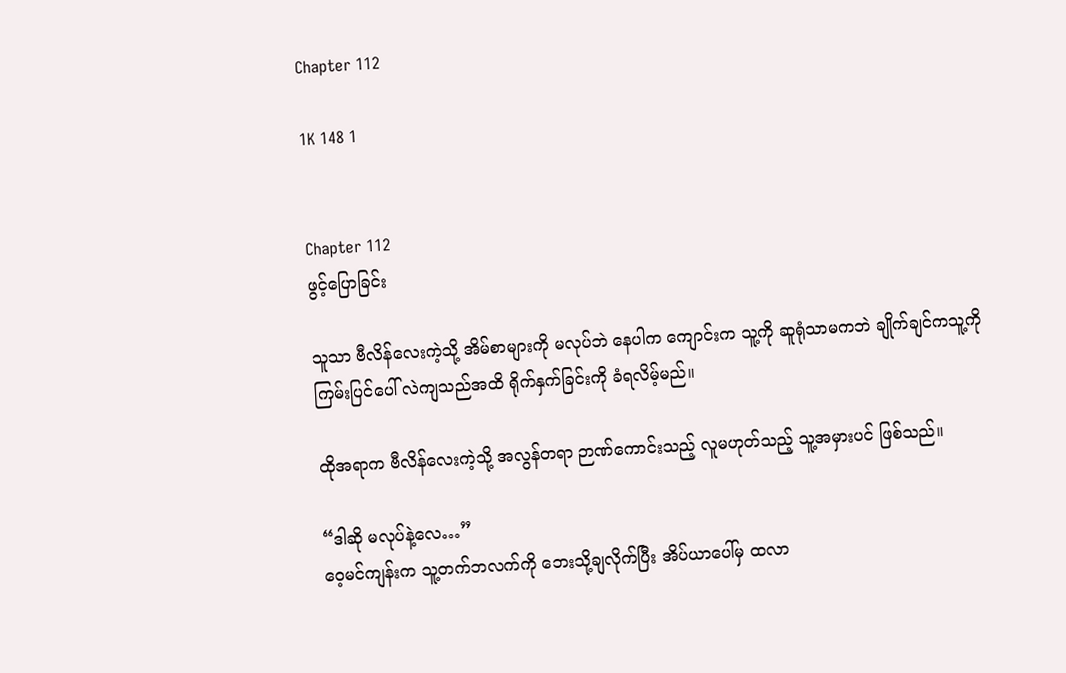Chapter 112

1K 148 1


Chapter 112
ဖွင့်ပြောခြင်း

သူသာ ဗီလိန်လေးကဲ့သို့ အိမ်စာများကို မလုပ်ဘဲ နေပါက ကျောင်းက သူ့ကို ဆူရုံသာမကဘဲ ချိုက်ချင်ကသူ့ကို ကြမ်းပြင်ပေါ် လဲကျသည်အထိ ရိုက်နှက်ခြင်းကို ခံရလိမ့်မည်။

ထိုအရာက ဗီလိန်လေးကဲ့သို့ အလွန်တရာ ဉာဏ်ကောင်းသည့် လူမဟုတ်သည့် သူ့အမှားပင် ဖြစ်သည်။

“ဒါဆို မလုပ်နဲ့လေ…”
ဝေ့မင်ကျန်းက သူ့တက်ဘလက်ကို ဘေးသို့ချလိုက်ပြီး အိပ်ယာပေါ်မှ ထလာ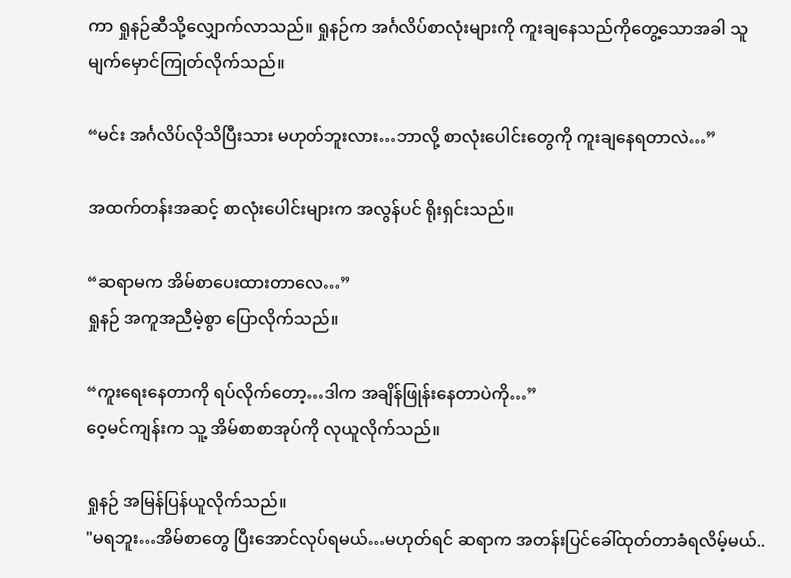ကာ ရှုနဉ်ဆီသို့လျှောက်လာသည်။ ရှုနဉ်က အင်္ဂလိပ်စာလုံးများကို ကူးချနေသည်ကိုတွေ့သောအခါ သူ မျက်မှောင်ကြုတ်လိုက်သည်။

“မင်း အင်္ဂလိပ်လိုသိပြီးသား မဟုတ်ဘူးလား…ဘာလို့ စာလုံးပေါင်းတွေကို ကူးချနေရတာလဲ…”

အထက်တန်းအဆင့် စာလုံးပေါင်းများက အလွန်ပင် ရိုးရှင်းသည်။

“ဆရာမက အိမ်စာပေးထားတာလေ…”
ရှုနဉ် အကူအညီမဲ့စွာ ပြောလိုက်သည်။

“ကူးရေးနေတာကို ရပ်လိုက်တော့…ဒါက အချိန်ဖြုန်းနေတာပဲကို…”
ဝေ့မင်ကျန်းက သူ့ အိမ်စာစာအုပ်ကို လုယူလိုက်သည်။

ရှုနဉ် အမြန်ပြန်ယူလိုက်သည်။
"မရဘူး…အိမ်စာတွေ ပြီးအောင်လုပ်ရမယ်…မဟုတ်ရင် ဆရာက အတန်းပြင်ခေါ်ထုတ်တာခံရလိမ့်မယ်..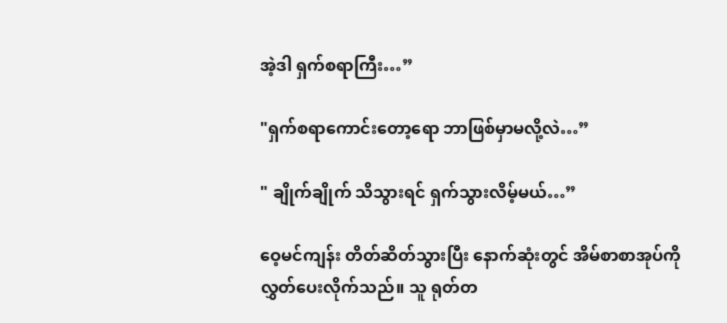အဲ့ဒါ ရှက်စရာကြီး…”

"ရှက်စရာကောင်းတော့ရော ဘာဖြစ်မှာမလို့လဲ…”

" ချိုက်ချိုက် သိသွားရင် ရှက်သွားလိမ့်မယ်…”

ဝေ့မင်ကျန်း တိတ်ဆိတ်သွားပြီး နောက်ဆုံးတွင် အိမ်စာစာအုပ်ကို လွှတ်ပေးလိုက်သည်။ သူ ရုတ်တ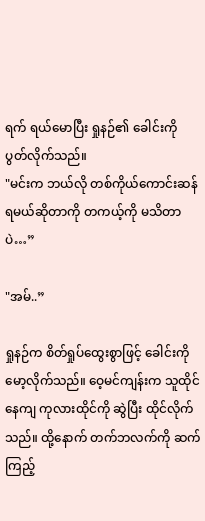ရက် ရယ်မောပြီး ရှုနဉ်၏ ခေါင်းကို ပွတ်လိုက်သည်။
"မင်းက ဘယ်လို တစ်ကိုယ်ကောင်းဆန်ရမယ်ဆိုတာကို တကယ့်ကို မသိတာပဲ…”

"အမ်..”

ရှုနဉ်က စိတ်ရှုပ်ထွေးစွာဖြင့် ခေါင်းကို မော့လိုက်သည်။ ဝေ့မင်ကျန်းက သူထိုင်နေကျ ကုလားထိုင်ကို ဆွဲပြီး ထိုင်လိုက်သည်။ ထို့နောက် တက်ဘလက်ကို ဆက်ကြည့်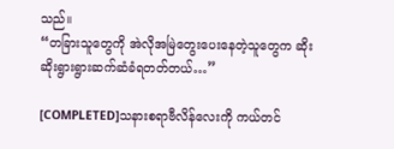သည်။
“တခြားသူတွေကို အဲလိုအမြဲတွေးပေးနေတဲ့သူတွေက ဆိုးဆိုးရွားရွားဆက်ဆံခံရတတ်တယ်…”

[COMPLETED]သနားစရာဗီလိန်လေးကို ကယ်တင်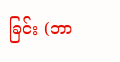ခြင်း (ဘာ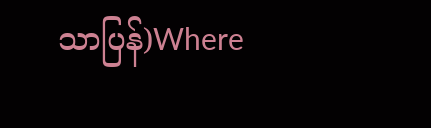သာပြန်)Where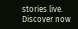stories live. Discover now